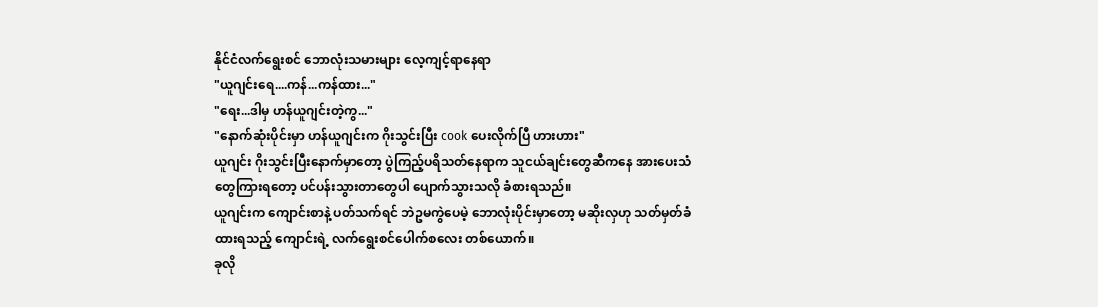နိုင်ငံလက်ရွေးစင် ဘောလုံးသမားများ လေ့ကျင့်ရာနေရာ
"ယူဂျင်းရေ....ကန်...ကန်ထား..."
"ရေး...ဒါမှ ဟန်ယူဂျင်းတဲ့ကွ..."
"နောက်ဆုံးပိုင်းမှာ ဟန်ယူဂျင်းက ဂိုးသွင်းပြီး cook ပေးလိုက်ပြီ ဟားဟား"
ယူဂျင်း ဂိုးသွင်းပြီးနောက်မှာတော့ ပွဲကြည့်ပရိသတ်နေရာက သူငယ်ချင်းတွေဆီကနေ အားပေးသံတွေကြားရတော့ ပင်ပန်းသွားတာတွေပါ ပျောက်သွားသလို ခံစားရသည်။
ယူဂျင်းက ကျောင်းစာနဲ့ ပတ်သက်ရင် ဘဲဥမကွဲပေမဲ့ ဘောလုံးပိုင်းမှာတော့ မဆိုးလှဟု သတ်မှတ်ခံထားရသည့် ကျောင်းရဲ့ လက်ရွေးစင်ပေါက်စလေး တစ်ယောက်။
ခုလို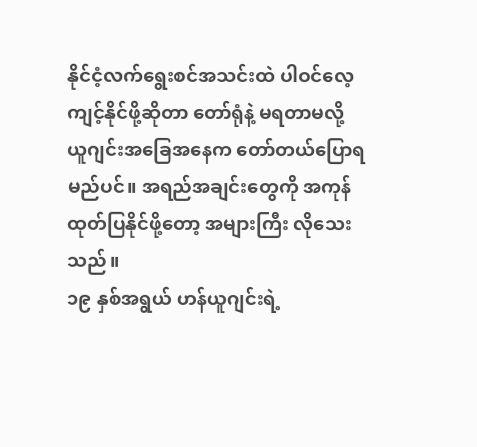နိုင်ငံ့လက်ရွေးစင်အသင်းထဲ ပါဝင်လေ့ကျင့်နိုင်ဖို့ဆိုတာ တော်ရုံနဲ့ မရတာမလို့ ယူဂျင်းအခြေအနေက တော်တယ်ပြောရမည်ပင်။ အရည်အချင်းတွေကို အကုန်ထုတ်ပြနိုင်ဖို့တော့ အများကြီး လိုသေးသည်။
၁၉ နှစ်အရွယ် ဟန်ယူဂျင်းရဲ့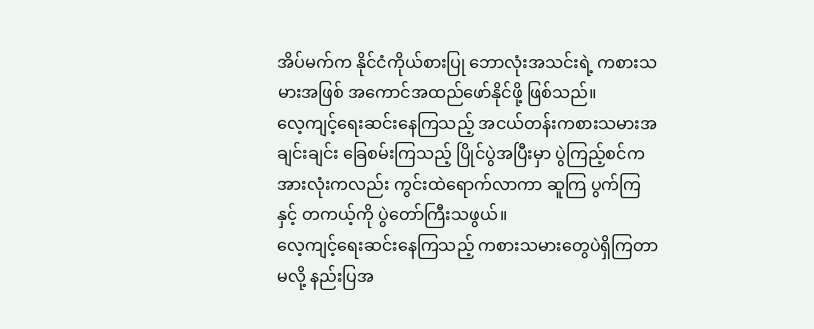အိပ်မက်က နိုင်ငံကိုယ်စားပြု ဘောလုံးအသင်းရဲ့ ကစားသမားအဖြစ် အကောင်အထည်ဖော်နိုင်ဖို့ ဖြစ်သည်။
လေ့ကျင့်ရေးဆင်းနေကြသည့် အငယ်တန်းကစားသမားအချင်းချင်း ခြေစမ်းကြသည့် ပြိုင်ပွဲအပြီးမှာ ပွဲကြည့်စင်က အားလုံးကလည်း ကွင်းထဲရောက်လာကာ ဆူကြ ပွက်ကြနှင့် တကယ့်ကို ပွဲတော်ကြီးသဖွယ်။
လေ့ကျင့်ရေးဆင်းနေကြသည့် ကစားသမားတွေပဲရှိကြတာမလို့ နည်းပြအ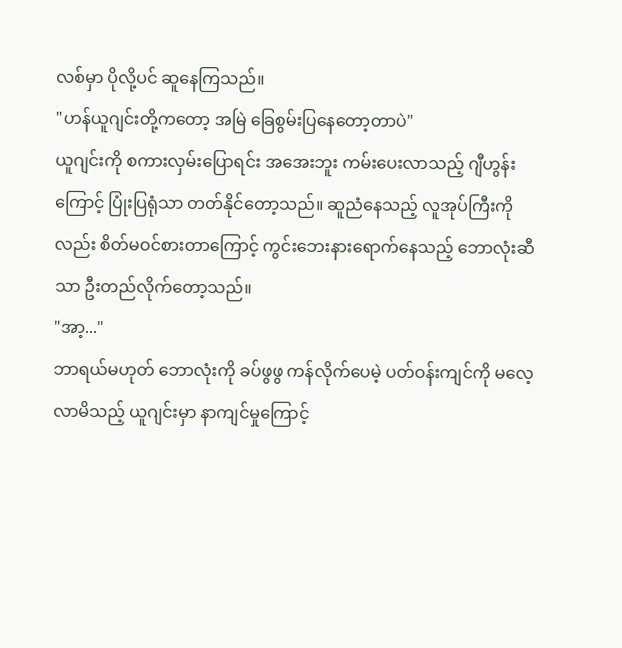လစ်မှာ ပိုလို့ပင် ဆူနေကြသည်။
"ဟန်ယူဂျင်းတို့ကတော့ အမြဲ ခြေစွမ်းပြနေတော့တာပဲ"
ယူဂျင်းကို စကားလှမ်းပြောရင်း အအေးဘူး ကမ်းပေးလာသည့် ဂျီဟွန်းကြောင့် ပြုံးပြရုံသာ တတ်နိုင်တော့သည်။ ဆူညံနေသည့် လူအုပ်ကြီးကိုလည်း စိတ်မဝင်စားတာကြောင့် ကွင်းဘေးနားရောက်နေသည့် ဘောလုံးဆီသာ ဦးတည်လိုက်တော့သည်။
"အာ့..."
ဘာရယ်မဟုတ် ဘောလုံးကို ခပ်ဖွဖွ ကန်လိုက်ပေမဲ့ ပတ်ဝန်းကျင်ကို မလေ့လာမိသည့် ယူဂျင်းမှာ နာကျင်မှုကြောင့်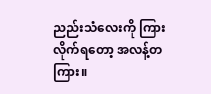ညည်းသံလေးကို ကြားလိုက်ရတော့ အလန့်တကြား။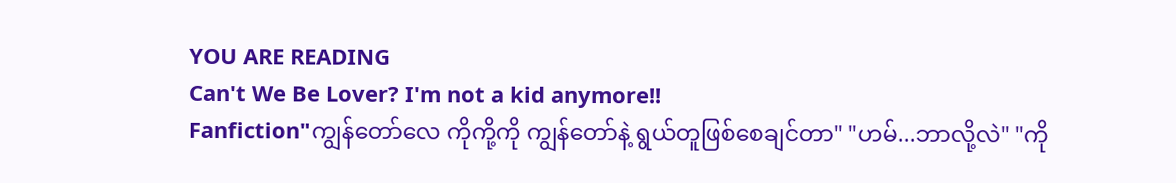YOU ARE READING
Can't We Be Lover? I'm not a kid anymore!!
Fanfiction"ကျွန်တော်လေ ကိုကို့ကို ကျွန်တော်နဲ့ ရွယ်တူဖြစ်စေချင်တာ" "ဟမ်...ဘာလို့လဲ" "ကို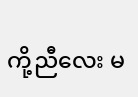ကို့ညီလေး မ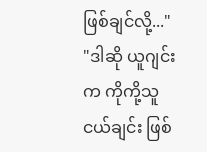ဖြစ်ချင်လို့..." "ဒါဆို ယူဂျင်းက ကိုကို့သူငယ်ချင်း ဖြစ်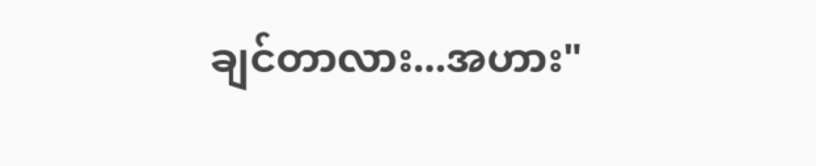ချင်တာလား...အဟား"